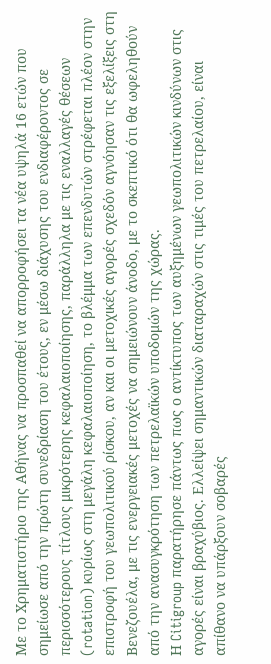Με το Χρηματιστήριο της Αθήνας να προσπαθεί να απορροφήσει τα νέα υψηλά 16 ετών που σημείωσε από την πρώτη συνεδρίαση του έτους, εν μέσω διάχυσης του ενδιαφέροντος σε περισσότερους τίτλους μικρότερης κεφαλαιοποίησης, παράλληλα με τις εναλλαγές θέσεων (rotation) κυρίως στη μεγάλη κεφαλαιοποίηση, το βλέμμα των επενδυτών στρέφεται πλέον στην επιστροφή του γεωπολιτικού ρίσκου, αν και οι μετοχικές αγορές σχεδόν αγνόησαν τις εξελίξεις στη Βενεζουέλα, με τις ενεργειακές μετοχές να σημειώνουν άνοδο, με το σκεπτικό ότι θα ωφεληθούν από την ανασυγκρότηση των πετρελαϊκών υποδομών της χώρας.
Η Citigroup παρατήρησε πάντως πως ο αντίκτυπος των αυξημένων γεωπολιτικών κινδύνων στις αγορές είναι βραχύβιος. Ελλείψει σημαντικών διαταραχών στις τιμές του πετρελαίου, είναι απίθανο να υπάρξουν σοβαρές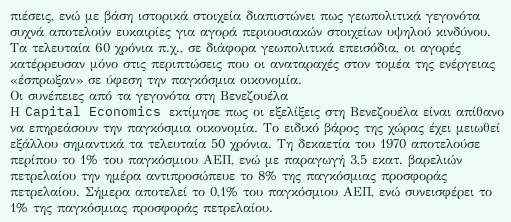πιέσεις, ενώ με βάση ιστορικά στοιχεία διαπιστώνει πως γεωπολιτικά γεγονότα συχνά αποτελούν ευκαιρίες για αγορά περιουσιακών στοιχείων υψηλού κινδύνου. Τα τελευταία 60 χρόνια π.χ., σε διάφορα γεωπολιτικά επεισόδια, οι αγορές κατέρρευσαν μόνο στις περιπτώσεις που οι αναταραχές στον τομέα της ενέργειας «έσπρωξαν» σε ύφεση την παγκόσμια οικονομία.
Οι συνέπειες από τα γεγονότα στη Βενεζουέλα
Η Capital Economics εκτίμησε πως οι εξελίξεις στη Βενεζουέλα είναι απίθανο να επηρεάσουν την παγκόσμια οικονομία. Το ειδικό βάρος της χώρας έχει μειωθεί εξάλλου σημαντικά τα τελευταία 50 χρόνια. Τη δεκαετία του 1970 αποτελούσε περίπου το 1% του παγκόσμιου ΑΕΠ, ενώ με παραγωγή 3,5 εκατ. βαρελιών πετρελαίου την ημέρα αντιπροσώπευε το 8% της παγκόσμιας προσφοράς πετρελαίου. Σήμερα αποτελεί το 0,1% του παγκόσμιου ΑΕΠ, ενώ συνεισφέρει το 1% της παγκόσμιας προσφοράς πετρελαίου.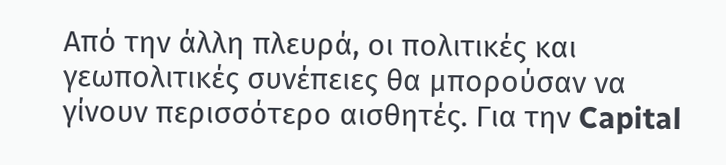Από την άλλη πλευρά, οι πολιτικές και γεωπολιτικές συνέπειες θα μπορούσαν να γίνουν περισσότερο αισθητές. Για την Capital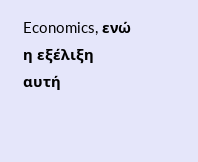Economics, ενώ η εξέλιξη αυτή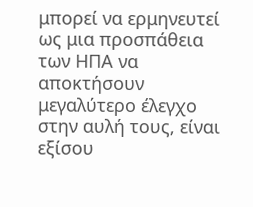μπορεί να ερμηνευτεί ως μια προσπάθεια των ΗΠΑ να αποκτήσουν μεγαλύτερο έλεγχο στην αυλή τους, είναι εξίσου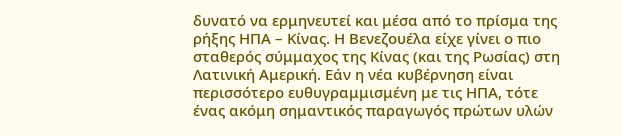δυνατό να ερμηνευτεί και μέσα από το πρίσμα της ρήξης ΗΠΑ – Κίνας. Η Βενεζουέλα είχε γίνει ο πιο σταθερός σύμμαχος της Κίνας (και της Ρωσίας) στη Λατινική Αμερική. Εάν η νέα κυβέρνηση είναι περισσότερο ευθυγραμμισμένη με τις ΗΠΑ, τότε ένας ακόμη σημαντικός παραγωγός πρώτων υλών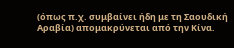(όπως π.χ. συμβαίνει ήδη με τη Σαουδική Αραβία) απομακρύνεται από την Κίνα.